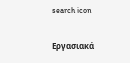search icon

Εργασιακά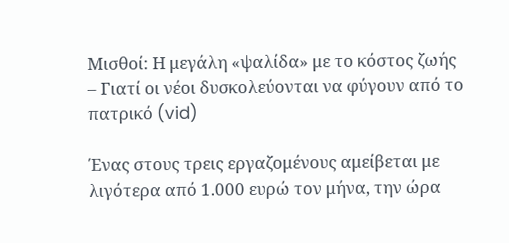Μισθοί: Η μεγάλη «ψαλίδα» με το κόστος ζωής – Γιατί οι νέοι δυσκολεύονται να φύγουν από το πατρικό (vid)

Ένας στους τρεις εργαζομένους αμείβεται με λιγότερα από 1.000 ευρώ τον μήνα, την ώρα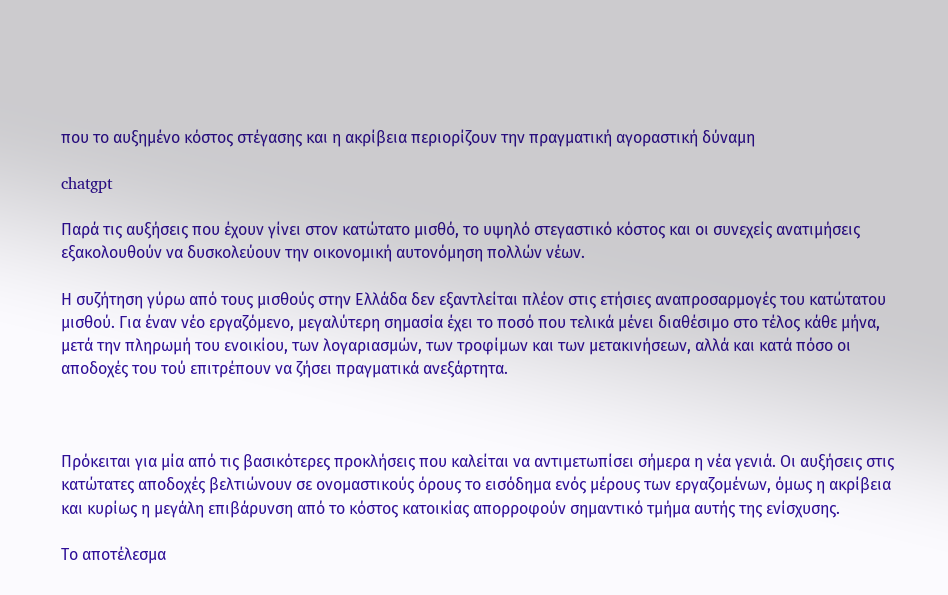που το αυξημένο κόστος στέγασης και η ακρίβεια περιορίζουν την πραγματική αγοραστική δύναμη

chatgpt

Παρά τις αυξήσεις που έχουν γίνει στον κατώτατο μισθό, το υψηλό στεγαστικό κόστος και οι συνεχείς ανατιμήσεις εξακολουθούν να δυσκολεύουν την οικονομική αυτονόμηση πολλών νέων.

Η συζήτηση γύρω από τους μισθούς στην Ελλάδα δεν εξαντλείται πλέον στις ετήσιες αναπροσαρμογές του κατώτατου μισθού. Για έναν νέο εργαζόμενο, μεγαλύτερη σημασία έχει το ποσό που τελικά μένει διαθέσιμο στο τέλος κάθε μήνα, μετά την πληρωμή του ενοικίου, των λογαριασμών, των τροφίμων και των μετακινήσεων, αλλά και κατά πόσο οι αποδοχές του τού επιτρέπουν να ζήσει πραγματικά ανεξάρτητα.



Πρόκειται για μία από τις βασικότερες προκλήσεις που καλείται να αντιμετωπίσει σήμερα η νέα γενιά. Οι αυξήσεις στις κατώτατες αποδοχές βελτιώνουν σε ονομαστικούς όρους το εισόδημα ενός μέρους των εργαζομένων, όμως η ακρίβεια και κυρίως η μεγάλη επιβάρυνση από το κόστος κατοικίας απορροφούν σημαντικό τμήμα αυτής της ενίσχυσης.

Το αποτέλεσμα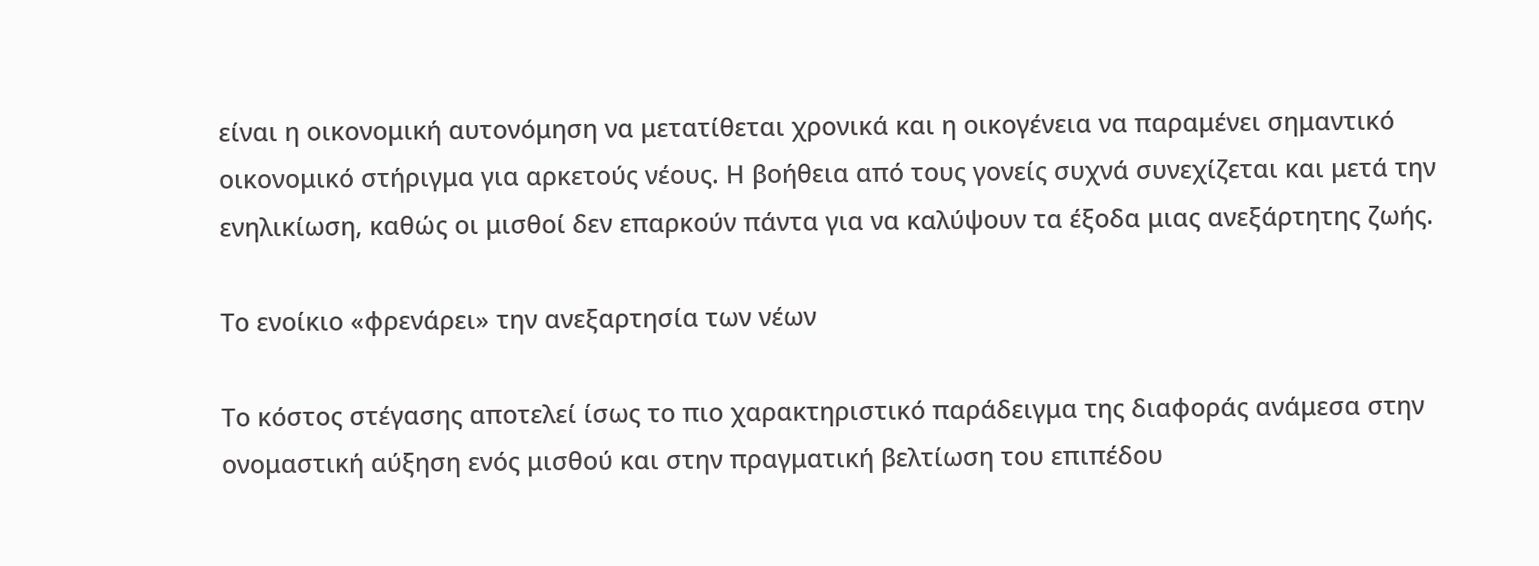είναι η οικονομική αυτονόμηση να μετατίθεται χρονικά και η οικογένεια να παραμένει σημαντικό οικονομικό στήριγμα για αρκετούς νέους. Η βοήθεια από τους γονείς συχνά συνεχίζεται και μετά την ενηλικίωση, καθώς οι μισθοί δεν επαρκούν πάντα για να καλύψουν τα έξοδα μιας ανεξάρτητης ζωής.

Το ενοίκιο «φρενάρει» την ανεξαρτησία των νέων

Το κόστος στέγασης αποτελεί ίσως το πιο χαρακτηριστικό παράδειγμα της διαφοράς ανάμεσα στην ονομαστική αύξηση ενός μισθού και στην πραγματική βελτίωση του επιπέδου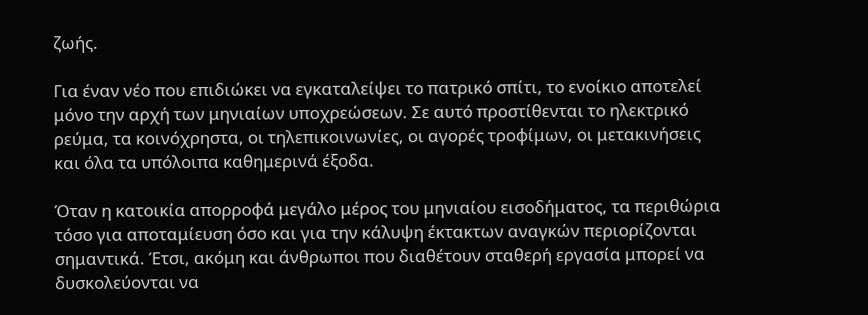ζωής.

Για έναν νέο που επιδιώκει να εγκαταλείψει το πατρικό σπίτι, το ενοίκιο αποτελεί μόνο την αρχή των μηνιαίων υποχρεώσεων. Σε αυτό προστίθενται το ηλεκτρικό ρεύμα, τα κοινόχρηστα, οι τηλεπικοινωνίες, οι αγορές τροφίμων, οι μετακινήσεις και όλα τα υπόλοιπα καθημερινά έξοδα.

Όταν η κατοικία απορροφά μεγάλο μέρος του μηνιαίου εισοδήματος, τα περιθώρια τόσο για αποταμίευση όσο και για την κάλυψη έκτακτων αναγκών περιορίζονται σημαντικά. Έτσι, ακόμη και άνθρωποι που διαθέτουν σταθερή εργασία μπορεί να δυσκολεύονται να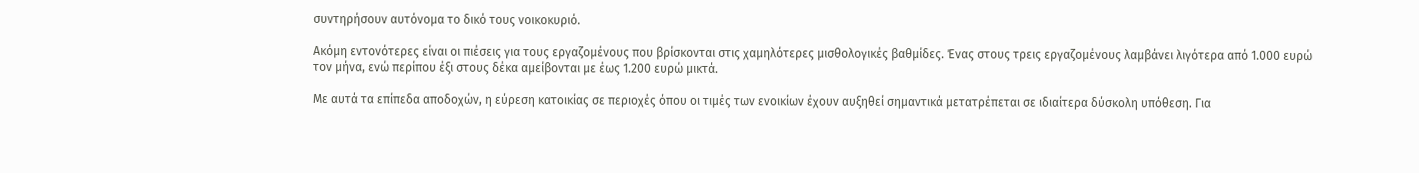συντηρήσουν αυτόνομα το δικό τους νοικοκυριό.

Ακόμη εντονότερες είναι οι πιέσεις για τους εργαζομένους που βρίσκονται στις χαμηλότερες μισθολογικές βαθμίδες. Ένας στους τρεις εργαζομένους λαμβάνει λιγότερα από 1.000 ευρώ τον μήνα, ενώ περίπου έξι στους δέκα αμείβονται με έως 1.200 ευρώ μικτά.

Με αυτά τα επίπεδα αποδοχών, η εύρεση κατοικίας σε περιοχές όπου οι τιμές των ενοικίων έχουν αυξηθεί σημαντικά μετατρέπεται σε ιδιαίτερα δύσκολη υπόθεση. Για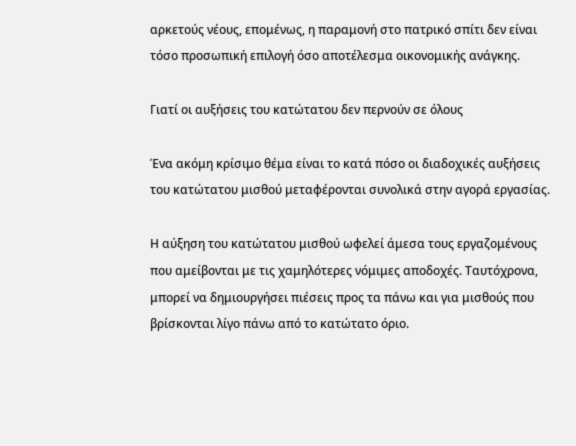αρκετούς νέους, επομένως, η παραμονή στο πατρικό σπίτι δεν είναι τόσο προσωπική επιλογή όσο αποτέλεσμα οικονομικής ανάγκης.

Γιατί οι αυξήσεις του κατώτατου δεν περνούν σε όλους

Ένα ακόμη κρίσιμο θέμα είναι το κατά πόσο οι διαδοχικές αυξήσεις του κατώτατου μισθού μεταφέρονται συνολικά στην αγορά εργασίας.

Η αύξηση του κατώτατου μισθού ωφελεί άμεσα τους εργαζομένους που αμείβονται με τις χαμηλότερες νόμιμες αποδοχές. Ταυτόχρονα, μπορεί να δημιουργήσει πιέσεις προς τα πάνω και για μισθούς που βρίσκονται λίγο πάνω από το κατώτατο όριο.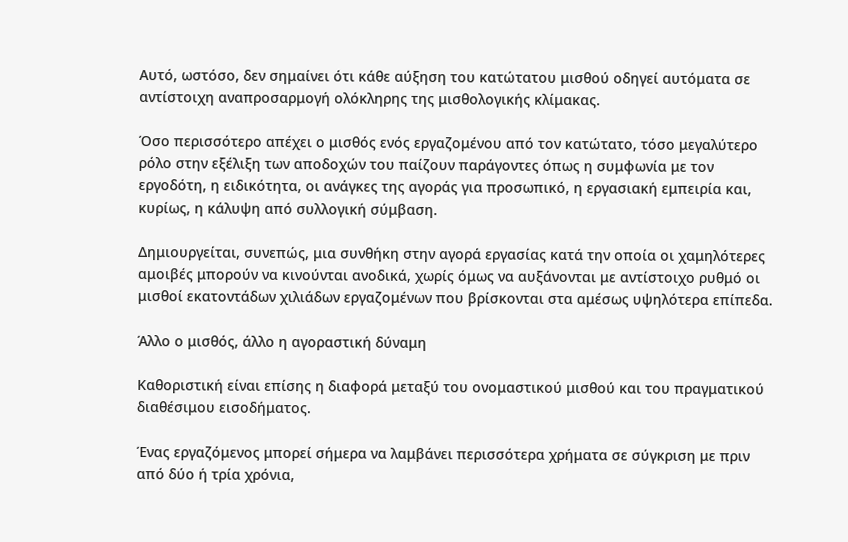Αυτό, ωστόσο, δεν σημαίνει ότι κάθε αύξηση του κατώτατου μισθού οδηγεί αυτόματα σε αντίστοιχη αναπροσαρμογή ολόκληρης της μισθολογικής κλίμακας.

Όσο περισσότερο απέχει ο μισθός ενός εργαζομένου από τον κατώτατο, τόσο μεγαλύτερο ρόλο στην εξέλιξη των αποδοχών του παίζουν παράγοντες όπως η συμφωνία με τον εργοδότη, η ειδικότητα, οι ανάγκες της αγοράς για προσωπικό, η εργασιακή εμπειρία και, κυρίως, η κάλυψη από συλλογική σύμβαση.

Δημιουργείται, συνεπώς, μια συνθήκη στην αγορά εργασίας κατά την οποία οι χαμηλότερες αμοιβές μπορούν να κινούνται ανοδικά, χωρίς όμως να αυξάνονται με αντίστοιχο ρυθμό οι μισθοί εκατοντάδων χιλιάδων εργαζομένων που βρίσκονται στα αμέσως υψηλότερα επίπεδα.

Άλλο ο μισθός, άλλο η αγοραστική δύναμη

Καθοριστική είναι επίσης η διαφορά μεταξύ του ονομαστικού μισθού και του πραγματικού διαθέσιμου εισοδήματος.

Ένας εργαζόμενος μπορεί σήμερα να λαμβάνει περισσότερα χρήματα σε σύγκριση με πριν από δύο ή τρία χρόνια,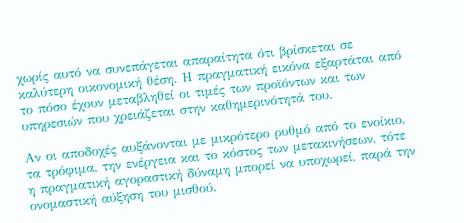χωρίς αυτό να συνεπάγεται απαραίτητα ότι βρίσκεται σε καλύτερη οικονομική θέση. Η πραγματική εικόνα εξαρτάται από το πόσο έχουν μεταβληθεί οι τιμές των προϊόντων και των υπηρεσιών που χρειάζεται στην καθημερινότητά του.

Αν οι αποδοχές αυξάνονται με μικρότερο ρυθμό από το ενοίκιο, τα τρόφιμα, την ενέργεια και το κόστος των μετακινήσεων, τότε η πραγματική αγοραστική δύναμη μπορεί να υποχωρεί, παρά την ονομαστική αύξηση του μισθού.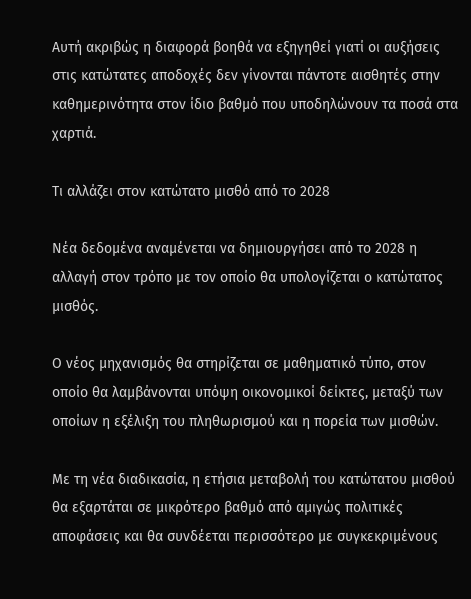Αυτή ακριβώς η διαφορά βοηθά να εξηγηθεί γιατί οι αυξήσεις στις κατώτατες αποδοχές δεν γίνονται πάντοτε αισθητές στην καθημερινότητα στον ίδιο βαθμό που υποδηλώνουν τα ποσά στα χαρτιά.

Τι αλλάζει στον κατώτατο μισθό από το 2028

Νέα δεδομένα αναμένεται να δημιουργήσει από το 2028 η αλλαγή στον τρόπο με τον οποίο θα υπολογίζεται ο κατώτατος μισθός.

Ο νέος μηχανισμός θα στηρίζεται σε μαθηματικό τύπο, στον οποίο θα λαμβάνονται υπόψη οικονομικοί δείκτες, μεταξύ των οποίων η εξέλιξη του πληθωρισμού και η πορεία των μισθών.

Με τη νέα διαδικασία, η ετήσια μεταβολή του κατώτατου μισθού θα εξαρτάται σε μικρότερο βαθμό από αμιγώς πολιτικές αποφάσεις και θα συνδέεται περισσότερο με συγκεκριμένους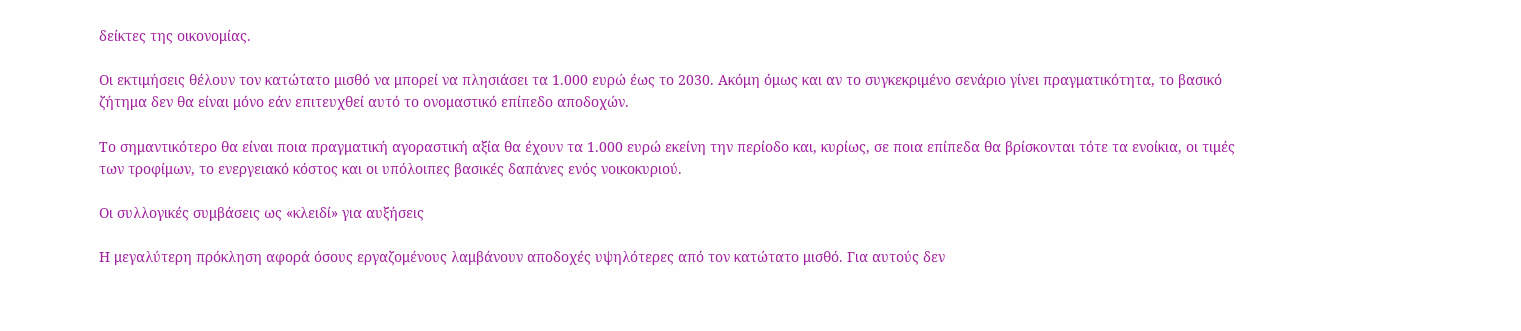δείκτες της οικονομίας.

Οι εκτιμήσεις θέλουν τον κατώτατο μισθό να μπορεί να πλησιάσει τα 1.000 ευρώ έως το 2030. Ακόμη όμως και αν το συγκεκριμένο σενάριο γίνει πραγματικότητα, το βασικό ζήτημα δεν θα είναι μόνο εάν επιτευχθεί αυτό το ονομαστικό επίπεδο αποδοχών.

Το σημαντικότερο θα είναι ποια πραγματική αγοραστική αξία θα έχουν τα 1.000 ευρώ εκείνη την περίοδο και, κυρίως, σε ποια επίπεδα θα βρίσκονται τότε τα ενοίκια, οι τιμές των τροφίμων, το ενεργειακό κόστος και οι υπόλοιπες βασικές δαπάνες ενός νοικοκυριού.

Οι συλλογικές συμβάσεις ως «κλειδί» για αυξήσεις

Η μεγαλύτερη πρόκληση αφορά όσους εργαζομένους λαμβάνουν αποδοχές υψηλότερες από τον κατώτατο μισθό. Για αυτούς δεν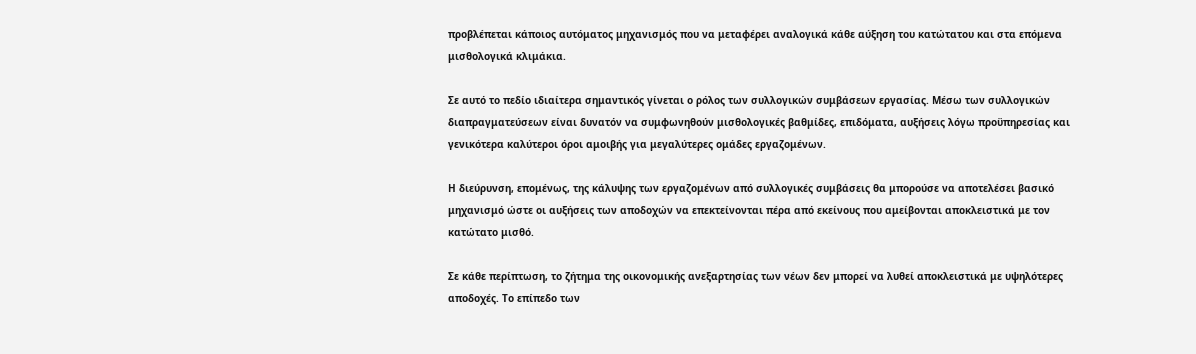προβλέπεται κάποιος αυτόματος μηχανισμός που να μεταφέρει αναλογικά κάθε αύξηση του κατώτατου και στα επόμενα μισθολογικά κλιμάκια.

Σε αυτό το πεδίο ιδιαίτερα σημαντικός γίνεται ο ρόλος των συλλογικών συμβάσεων εργασίας. Μέσω των συλλογικών διαπραγματεύσεων είναι δυνατόν να συμφωνηθούν μισθολογικές βαθμίδες, επιδόματα, αυξήσεις λόγω προϋπηρεσίας και γενικότερα καλύτεροι όροι αμοιβής για μεγαλύτερες ομάδες εργαζομένων.

Η διεύρυνση, επομένως, της κάλυψης των εργαζομένων από συλλογικές συμβάσεις θα μπορούσε να αποτελέσει βασικό μηχανισμό ώστε οι αυξήσεις των αποδοχών να επεκτείνονται πέρα από εκείνους που αμείβονται αποκλειστικά με τον κατώτατο μισθό.

Σε κάθε περίπτωση, το ζήτημα της οικονομικής ανεξαρτησίας των νέων δεν μπορεί να λυθεί αποκλειστικά με υψηλότερες αποδοχές. Το επίπεδο των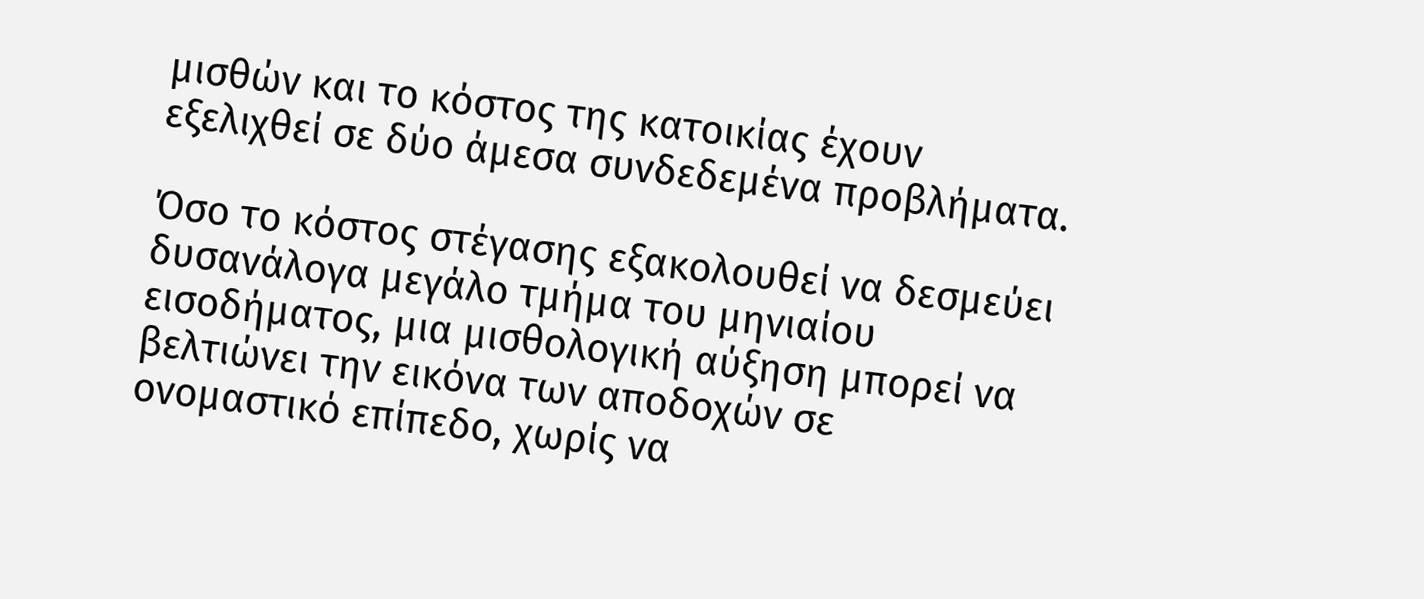μισθών και το κόστος της κατοικίας έχουν εξελιχθεί σε δύο άμεσα συνδεδεμένα προβλήματα.

Όσο το κόστος στέγασης εξακολουθεί να δεσμεύει δυσανάλογα μεγάλο τμήμα του μηνιαίου εισοδήματος, μια μισθολογική αύξηση μπορεί να βελτιώνει την εικόνα των αποδοχών σε ονομαστικό επίπεδο, χωρίς να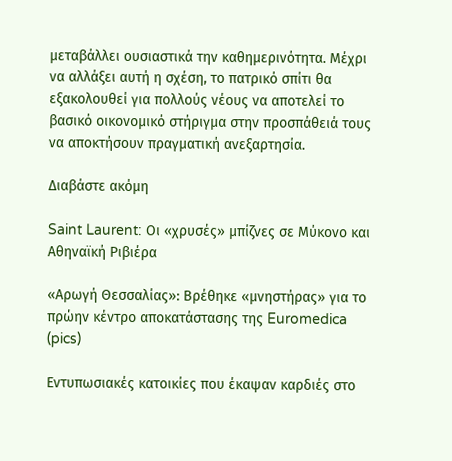μεταβάλλει ουσιαστικά την καθημερινότητα. Μέχρι να αλλάξει αυτή η σχέση, το πατρικό σπίτι θα εξακολουθεί για πολλούς νέους να αποτελεί το βασικό οικονομικό στήριγμα στην προσπάθειά τους να αποκτήσουν πραγματική ανεξαρτησία.

Διαβάστε ακόμη

Saint Laurent: Οι «χρυσές» μπίζνες σε Μύκονο και Αθηναϊκή Ριβιέρα

«Αρωγή Θεσσαλίας»: Βρέθηκε «μνηστήρας» για το πρώην κέντρο αποκατάστασης της Euromedica (pics)

Εντυπωσιακές κατοικίες που έκαψαν καρδιές στο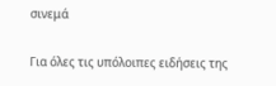σινεμά

Για όλες τις υπόλοιπες ειδήσεις της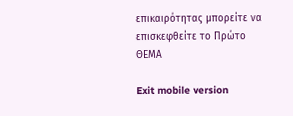επικαιρότητας μπορείτε να επισκεφθείτε το Πρώτο ΘΕΜΑ

Exit mobile version